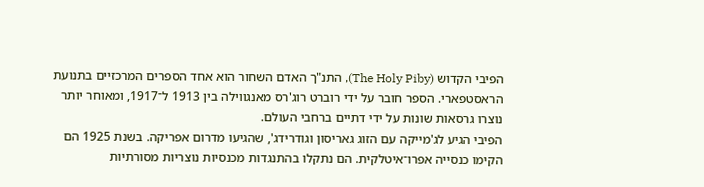הפיבי הקדוש (The Holy Piby), התנ"ך האדם השחור הוא אחד הספרים המרכזיים בתנועת הראסטפארי. הספר חובר על ידי רוברט רוג'רס מאנגווילה בין 1913 ל־1917, ומאוחר יותר נוצרו גרסאות שונות על ידי דתיים ברחבי העולם.
הפיבי הגיע לג'מייקה עם הזוג גאריסון וגודרידג', שהגיעו מדרום אפריקה. בשנת 1925 הם הקימו כנסייה אפרו־איטלקית. הם נתקלו בהתנגדות מכנסיות נוצריות מסורתיות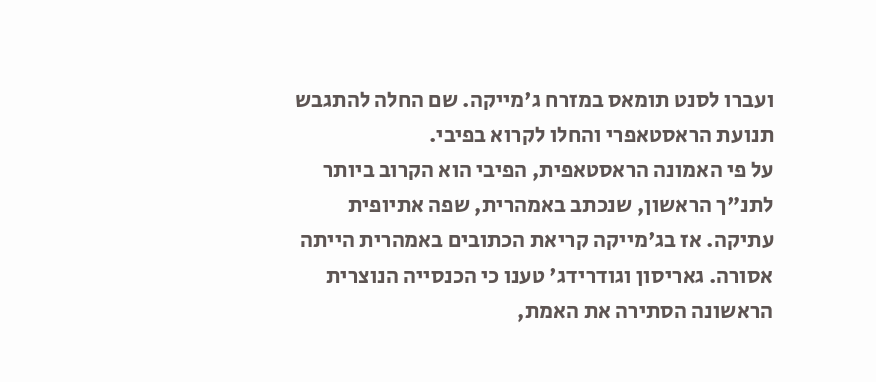ועברו לסנט תומאס במזרח ג'מייקה. שם החלה להתגבש תנועת הראסטאפרי והחלו לקרוא בפיבי.
על פי האמונה הראסטאפית, הפיבי הוא הקרוב ביותר לתנ"ך הראשון, שנכתב באמהרית, שפה אתיופית עתיקה. אז בג'מייקה קריאת הכתובים באמהרית הייתה אסורה. גאריסון וגודרידג' טענו כי הכנסייה הנוצרית הראשונה הסתירה את האמת,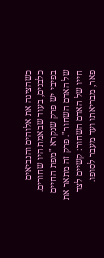כשהציגה את אלוהים והנביאים כלבנים, בעוד שבאמת היו שחורים.
בפיבי יש פרק שנקרא "מפת החיים של האדם השחור". פרק זה מתאר את חייו של האדם השחור: קשיים לצד פאר, מבריאתו ועד מעבר לסופו.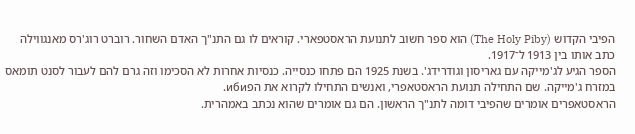הפיבי הקדוש (The Holy Piby) הוא ספר חשוב לתנועת הראסטפארי. קוראים לו גם התנ"ך האדם השחור. רוברט רוג'רס מאנגווילה כתב אותו בין 1913 ל־1917.
הספר הגיע לג'מייקה עם גאריסון וגודרידג'. בשנת 1925 הם פתחו כנסייה. כנסיות אחרות לא הסכימו וזה גרם להם לעבור לסנט תומאס במזרח ג'מייקה. שם התחילה תנועת הראסטאפרי, ואנשים התחילו לקרוא את הפиби.
הראסטאפרים אומרים שהפיבי דומה לתנ"ך הראשון. הם גם אומרים שהוא נכתב באמהרית.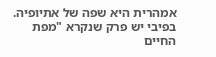אמהרית היא שפה של אתיופיה.
בפיבי יש פרק שנקרא "מפת החיים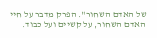של האדם השחור". הפרק מדבר על חיי האדם השחור, על קשיים ועל כבוד.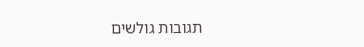תגובות גולשים